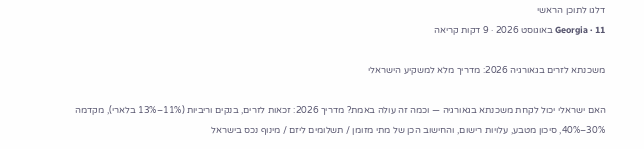דלגו לתוכן הראשי
Georgia · 11 באוגוסט 2026 · 9 דקות קריאה

משכנתא לזרים בגאורגיה 2026: מדריך מלא למשקיע הישראלי

האם ישראלי יכול לקחת משכנתא בגאורגיה — וכמה זה עולה באמת? מדריך 2026: זכאות לזרים, בנקים וריביות (11%–13% בלארי), מקדמה 30%–40%, סיכון מטבע, עלויות רישום, והחישוב הכן של מתי מזומן / תשלומים ליזם / מינוף נכס בישראל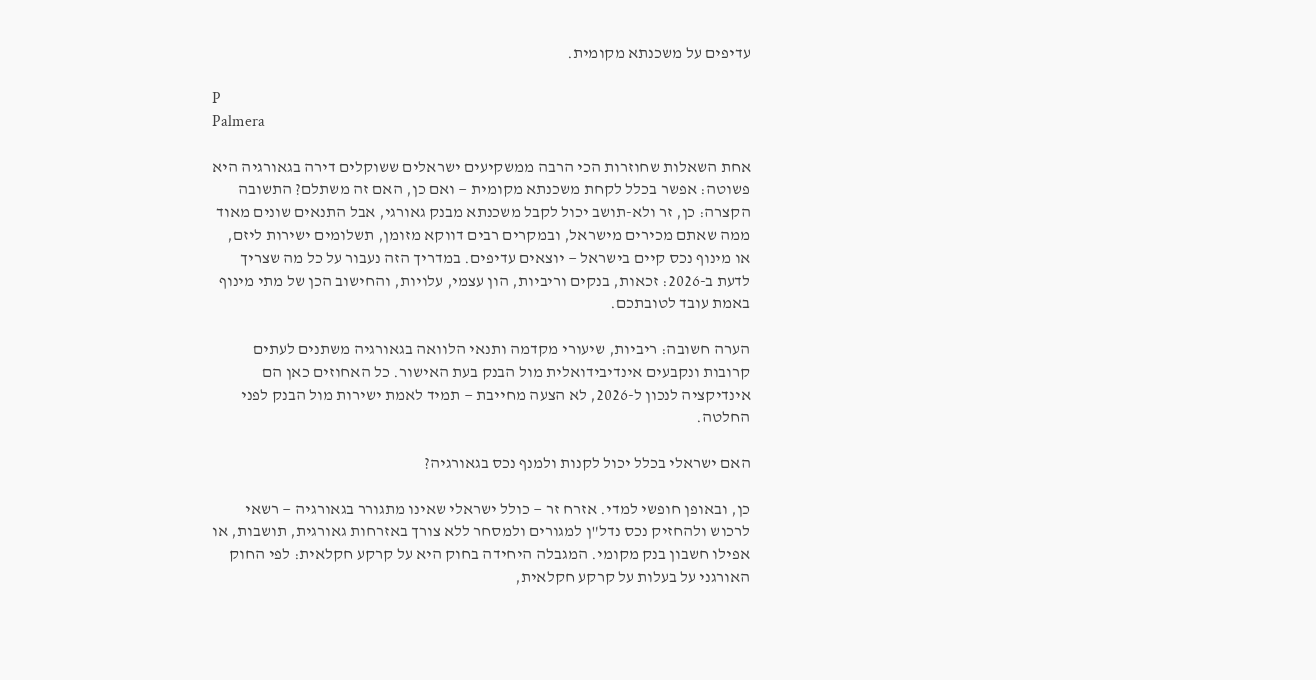עדיפים על משכנתא מקומית.

P
Palmera

אחת השאלות שחוזרות הכי הרבה ממשקיעים ישראלים ששוקלים דירה בגאורגיה היא פשוטה: אפשר בכלל לקחת משכנתא מקומית — ואם כן, האם זה משתלם? התשובה הקצרה: כן, זר ולא-תושב יכול לקבל משכנתא מבנק גאורגי, אבל התנאים שונים מאוד ממה שאתם מכירים מישראל, ובמקרים רבים דווקא מזומן, תשלומים ישירות ליזם, או מינוף נכס קיים בישראל — יוצאים עדיפים. במדריך הזה נעבור על כל מה שצריך לדעת ב-2026: זכאות, בנקים וריביות, הון עצמי, עלויות, והחישוב הכן של מתי מינוף באמת עובד לטובתכם.

הערה חשובה: ריביות, שיעורי מקדמה ותנאי הלוואה בגאורגיה משתנים לעתים קרובות ונקבעים אינדיבידואלית מול הבנק בעת האישור. כל האחוזים כאן הם אינדיקציה לנכון ל-2026, לא הצעה מחייבת — תמיד לאמת ישירות מול הבנק לפני החלטה.

האם ישראלי בכלל יכול לקנות ולמנף נכס בגאורגיה?

כן, ובאופן חופשי למדי. אזרח זר — כולל ישראלי שאינו מתגורר בגאורגיה — רשאי לרכוש ולהחזיק נכס נדל"ן למגורים ולמסחר ללא צורך באזרחות גאורגית, תושבות, או אפילו חשבון בנק מקומי. המגבלה היחידה בחוק היא על קרקע חקלאית: לפי החוק האורגני על בעלות על קרקע חקלאית,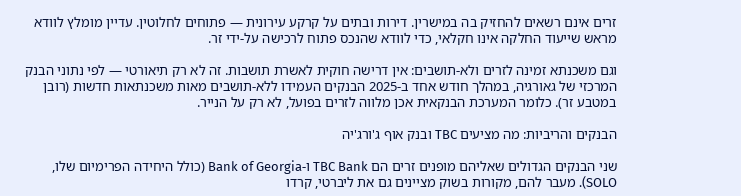זרים אינם רשאים להחזיק בה במישרין. דירות ובתים על קרקע עירונית — פתוחים לחלוטין. עדיין מומלץ לוודא מראש שייעוד החלקה אינו חקלאי, כדי לוודא שהנכס פתוח לרכישה על-ידי זר.

וגם משכנתא זמינה לזרים ולא-תושבים: אין דרישה חוקית לאשרת תושבות. זה לא רק תיאורטי — לפי נתוני הבנק המרכזי של גאורגיה, במהלך חודש אחד ב-2025 הבנקים העמידו ללא-תושבים מאות משכנתאות חדשות (רובן במטבע זר). כלומר המערכת הבנקאית אכן מלווה לזרים בפועל, לא רק על הנייר.

הבנקים והריביות: מה מציעים TBC ובנק אוף ג'ורג'יה

שני הבנקים הגדולים שאליהם מופנים זרים הם TBC Bank ו-Bank of Georgia (כולל היחידה הפרימיום שלו, SOLO). מעבר להם, מקורות בשוק מציינים גם את ליברטי, קרדו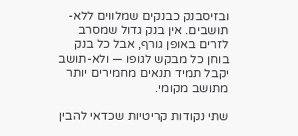ובזיסבנק כבנקים שמלווים ללא-תושבים. אין בנק גדול שמסרב לזרים באופן גורף, אבל כל בנק בוחן כל מבקש לגופו — ולא-תושב יקבל תמיד תנאים מחמירים יותר מתושב מקומי.

שתי נקודות קריטיות שכדאי להבין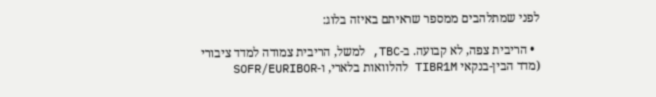לפני שמתלהבים ממספר שראיתם באיזה בלוג:

  • הריבית צפה, לא קבועה. ב-TBC, למשל, הריבית צמודה למדד ציבורי (מדד הבין-בנקאי TIBR1M להלוואות בלארי, ו-SOFR/EURIBOR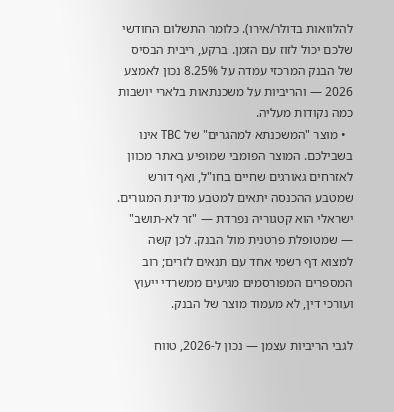להלוואות בדולר/אירו). כלומר התשלום החודשי שלכם יכול לזוז עם הזמן. ברקע, ריבית הבסיס של הבנק המרכזי עמדה על 8.25% נכון לאמצע 2026 — והריביות על משכנתאות בלארי יושבות כמה נקודות מעליה.
  • מוצר "המשכנתא למהגרים" של TBC אינו בשבילכם. המוצר הפומבי שמופיע באתר מכוון לאזרחים גאורגים שחיים בחו"ל, ואף דורש שמטבע ההכנסה יתאים למטבע מדינת המגורים. ישראלי הוא קטגוריה נפרדת — "זר לא-תושב" — שמטופלת פרטנית מול הבנק. לכן קשה למצוא דף רשמי אחד עם תנאים לזרים; רוב המספרים המפורסמים מגיעים ממשרדי ייעוץ ועורכי דין, לא מעמוד מוצר של הבנק.

לגבי הריביות עצמן — נכון ל-2026, טווח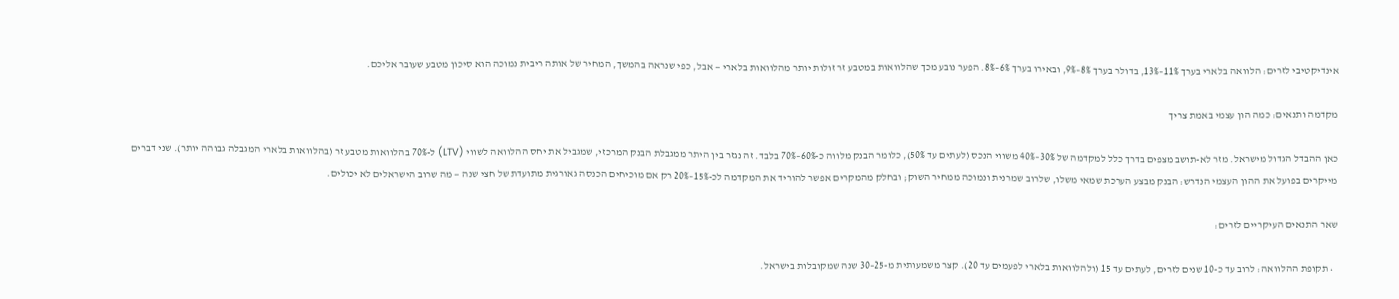אינדיקטיבי לזרים: הלוואה בלארי בערך 11%–13%, בדולר בערך 8%–9%, ובאירו בערך 6%–8%. הפער נובע מכך שהלוואות במטבע זר זולות יותר מהלוואות בלארי — אבל, כפי שנראה בהמשך, המחיר של אותה ריבית נמוכה הוא סיכון מטבע שעובר אליכם.

מקדמה ותנאים: כמה הון עצמי באמת צריך

כאן ההבדל הגדול מישראל. מזר לא-תושב מצפים בדרך כלל למקדמה של 30%–40% משווי הנכס (לעתים עד 50%), כלומר הבנק מלווה כ-60%–70% בלבד. זה נגזר בין היתר ממגבלת הבנק המרכזי, שמגביל את יחס ההלוואה לשווי (LTV) ל-70% בהלוואות מטבע זר (בהלוואות בלארי המגבלה גבוהה יותר). שני דברים מייקרים בפועל את ההון העצמי הנדרש: הבנק מבצע הערכת שמאי משלו, שלרוב שמרנית ונמוכה ממחיר השוק; ובחלק מהמקרים אפשר להוריד את המקדמה לכ-15%–20% רק אם מוכיחים הכנסה גאורגית מתועדת של חצי שנה — מה שרוב הישראלים לא יכולים.

שאר התנאים העיקריים לזרים:

  • תקופת ההלוואה: לרוב עד כ-10 שנים לזרים, לעתים עד 15 (ולהלוואות בלארי לפעמים עד 20). קצר משמעותית מ-25–30 שנה שמקובלות בישראל.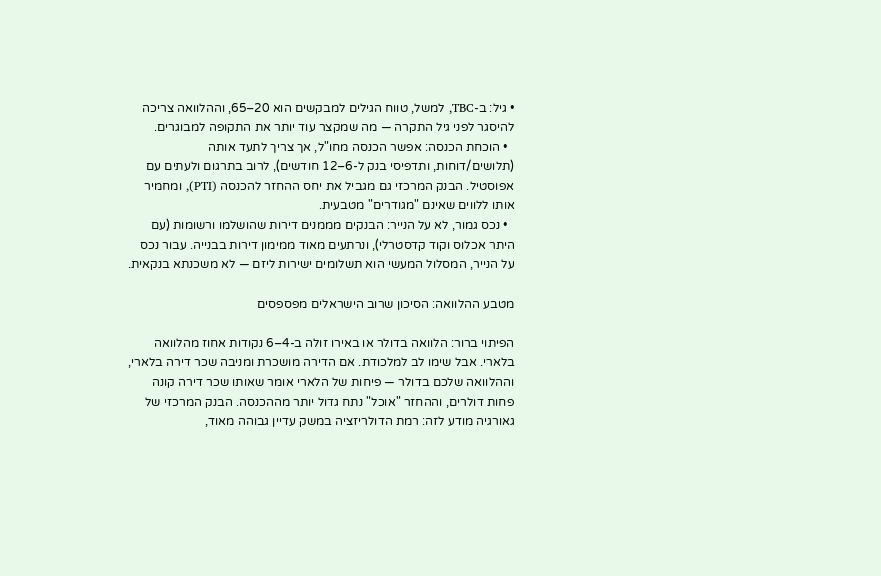• גיל: ב-TBC, למשל, טווח הגילים למבקשים הוא 20–65, וההלוואה צריכה להיסגר לפני גיל התקרה — מה שמקצר עוד יותר את התקופה למבוגרים.
  • הוכחת הכנסה: אפשר הכנסה מחו"ל, אך צריך לתעד אותה (תלושים/דוחות, ותדפיסי בנק ל-6–12 חודשים), לרוב בתרגום ולעתים עם אפוסטיל. הבנק המרכזי גם מגביל את יחס ההחזר להכנסה (PTI), ומחמיר אותו ללווים שאינם "מגודרים" מטבעית.
  • נכס גמור, לא על הנייר: הבנקים מממנים דירות שהושלמו ורשומות (עם היתר אכלוס וקוד קדסטרלי), ונרתעים מאוד ממימון דירות בבנייה. עבור נכס על הנייר, המסלול המעשי הוא תשלומים ישירות ליזם — לא משכנתא בנקאית.

מטבע ההלוואה: הסיכון שרוב הישראלים מפספסים

הפיתוי ברור: הלוואה בדולר או באירו זולה ב-4–6 נקודות אחוז מהלוואה בלארי. אבל שימו לב למלכודת. אם הדירה מושכרת ומניבה שכר דירה בלארי, וההלוואה שלכם בדולר — פיחות של הלארי אומר שאותו שכר דירה קונה פחות דולרים, וההחזר "אוכל" נתח גדול יותר מההכנסה. הבנק המרכזי של גאורגיה מודע לזה: רמת הדולריזציה במשק עדיין גבוהה מאוד,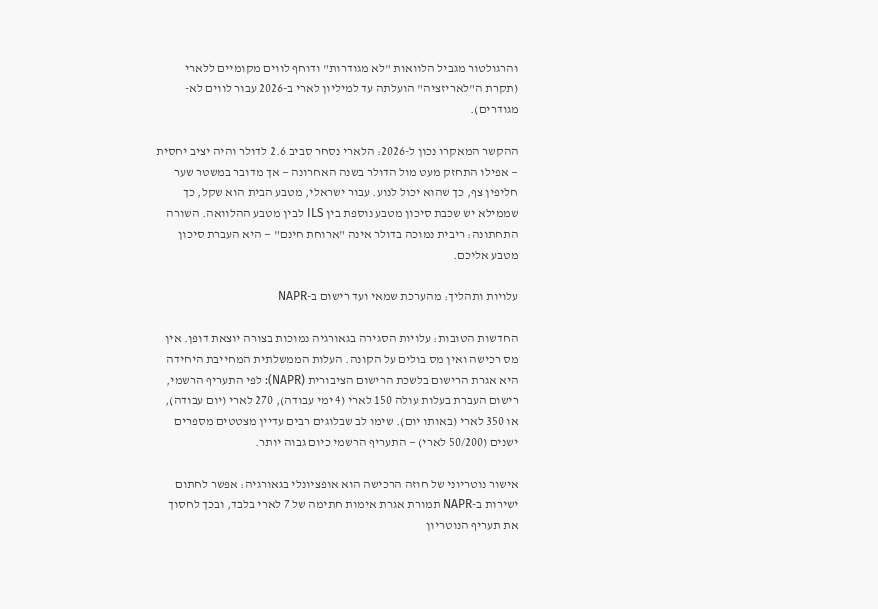והרגולטור מגביל הלוואות "לא מגודרות" ודוחף לווים מקומיים ללארי (תקרת ה"לאריזציה" הועלתה עד למיליון לארי ב-2026 עבור לווים לא-מגודרים).

ההקשר המאקרו נכון ל-2026: הלארי נסחר סביב 2.6 לדולר והיה יציב יחסית — אפילו התחזק מעט מול הדולר בשנה האחרונה — אך מדובר במשטר שער חליפין צף, כך שהוא יכול לנוע. עבור ישראלי, מטבע הבית הוא שקל, כך שממילא יש שכבת סיכון מטבע נוספת בין ILS לבין מטבע ההלוואה. השורה התחתונה: ריבית נמוכה בדולר אינה "ארוחת חינם" — היא העברת סיכון מטבע אליכם.

עלויות ותהליך: מהערכת שמאי ועד רישום ב-NAPR

החדשות הטובות: עלויות הסגירה בגאורגיה נמוכות בצורה יוצאת דופן. אין מס רכישה ואין מס בולים על הקונה. העלות הממשלתית המחייבת היחידה היא אגרת הרישום בלשכת הרישום הציבורית (NAPR): לפי התעריף הרשמי, רישום העברת בעלות עולה 150 לארי (4 ימי עבודה), 270 לארי (יום עבודה), או 350 לארי (באותו יום). שימו לב שבלוגים רבים עדיין מצטטים מספרים ישנים (50/200 לארי) — התעריף הרשמי כיום גבוה יותר.

אישור נוטריוני של חוזה הרכישה הוא אופציונלי בגאורגיה: אפשר לחתום ישירות ב-NAPR תמורת אגרת אימות חתימה של 7 לארי בלבד, ובכך לחסוך את תעריף הנוטריון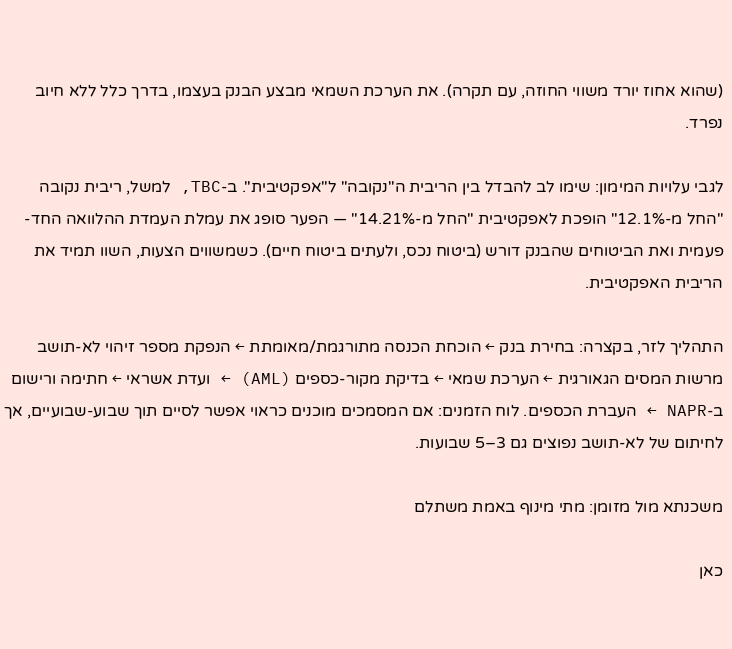(שהוא אחוז יורד משווי החוזה, עם תקרה). את הערכת השמאי מבצע הבנק בעצמו, בדרך כלל ללא חיוב נפרד.

לגבי עלויות המימון: שימו לב להבדל בין הריבית ה"נקובה" ל"אפקטיבית". ב-TBC, למשל, ריבית נקובה "החל מ-12.1%" הופכת לאפקטיבית "החל מ-14.21%" — הפער סופג את עמלת העמדת ההלוואה החד-פעמית ואת הביטוחים שהבנק דורש (ביטוח נכס, ולעתים ביטוח חיים). כשמשווים הצעות, השוו תמיד את הריבית האפקטיבית.

התהליך לזר, בקצרה: בחירת בנק ← הוכחת הכנסה מתורגמת/מאומתת ← הנפקת מספר זיהוי לא-תושב מרשות המסים הגאורגית ← הערכת שמאי ← בדיקת מקור-כספים (AML) ← ועדת אשראי ← חתימה ורישום ב-NAPR ← העברת הכספים. לוח הזמנים: אם המסמכים מוכנים כראוי אפשר לסיים תוך שבוע-שבועיים, אך לחיתום של לא-תושב נפוצים גם 3–5 שבועות.

משכנתא מול מזומן: מתי מינוף באמת משתלם

כאן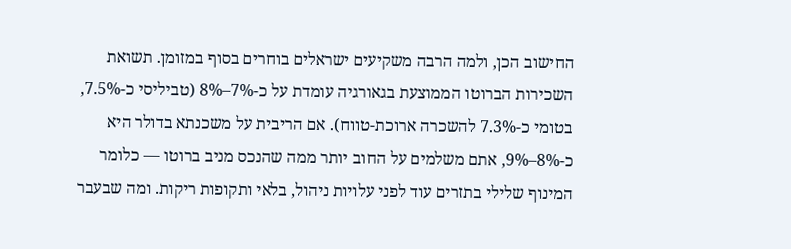החישוב הכן, ולמה הרבה משקיעים ישראלים בוחרים בסוף במזומן. תשואת השכירות הברוטו הממוצעת בגאורגיה עומדת על כ-7%–8% (טביליסי כ-7.5%, בטומי כ-7.3% להשכרה ארוכת-טווח). אם הריבית על משכנתא בדולר היא כ-8%–9%, אתם משלמים על החוב יותר ממה שהנכס מניב ברוטו — כלומר המינוף שלילי בתזרים עוד לפני עלויות ניהול, בלאי ותקופות ריקות. ומה שבעבר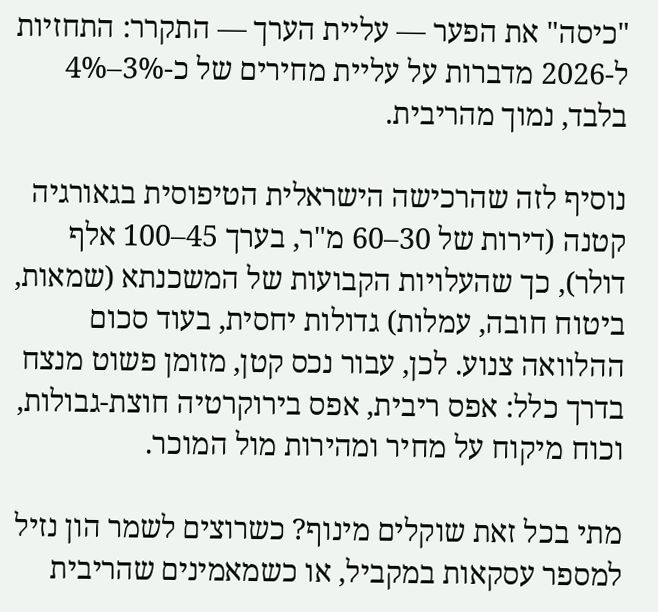"כיסה" את הפער — עליית הערך — התקרר: התחזיות ל-2026 מדברות על עליית מחירים של כ-3%–4% בלבד, נמוך מהריבית.

נוסיף לזה שהרכישה הישראלית הטיפוסית בגאורגיה קטנה (דירות של 30–60 מ"ר, בערך 45–100 אלף דולר), כך שהעלויות הקבועות של המשכנתא (שמאות, ביטוח חובה, עמלות) גדולות יחסית, בעוד סכום ההלוואה צנוע. לכן, עבור נכס קטן, מזומן פשוט מנצח בדרך כלל: אפס ריבית, אפס בירוקרטיה חוצת-גבולות, וכוח מיקוח על מחיר ומהירות מול המוכר.

מתי בכל זאת שוקלים מינוף? כשרוצים לשמר הון נזיל למספר עסקאות במקביל, או כשמאמינים שהריבית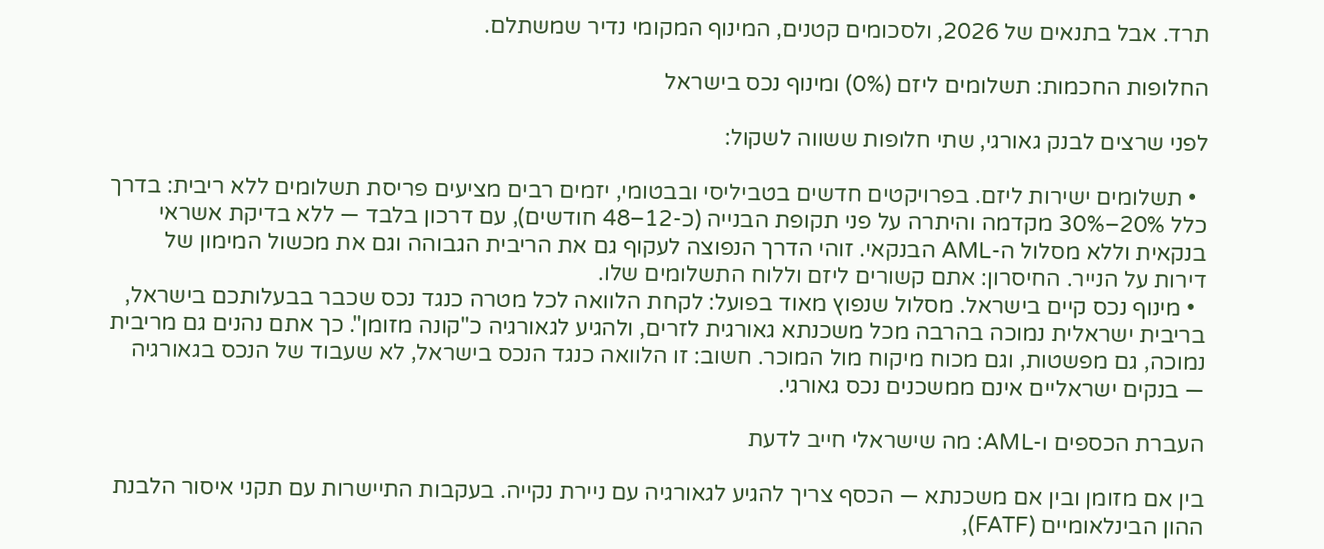תרד. אבל בתנאים של 2026, ולסכומים קטנים, המינוף המקומי נדיר שמשתלם.

החלופות החכמות: תשלומים ליזם (0%) ומינוף נכס בישראל

לפני שרצים לבנק גאורגי, שתי חלופות ששווה לשקול:

  • תשלומים ישירות ליזם. בפרויקטים חדשים בטביליסי ובבטומי, יזמים רבים מציעים פריסת תשלומים ללא ריבית: בדרך כלל 20%–30% מקדמה והיתרה על פני תקופת הבנייה (כ-12–48 חודשים), עם דרכון בלבד — ללא בדיקת אשראי בנקאית וללא מסלול ה-AML הבנקאי. זוהי הדרך הנפוצה לעקוף גם את הריבית הגבוהה וגם את מכשול המימון של דירות על הנייר. החיסרון: אתם קשורים ליזם וללוח התשלומים שלו.
  • מינוף נכס קיים בישראל. מסלול שנפוץ מאוד בפועל: לקחת הלוואה לכל מטרה כנגד נכס שכבר בבעלותכם בישראל, בריבית ישראלית נמוכה בהרבה מכל משכנתא גאורגית לזרים, ולהגיע לגאורגיה כ"קונה מזומן". כך אתם נהנים גם מריבית נמוכה, גם מפשטות, וגם מכוח מיקוח מול המוכר. חשוב: זו הלוואה כנגד הנכס בישראל, לא שעבוד של הנכס בגאורגיה — בנקים ישראליים אינם ממשכנים נכס גאורגי.

העברת הכספים ו-AML: מה שישראלי חייב לדעת

בין אם מזומן ובין אם משכנתא — הכסף צריך להגיע לגאורגיה עם ניירת נקייה. בעקבות התיישרות עם תקני איסור הלבנת ההון הבינלאומיים (FATF),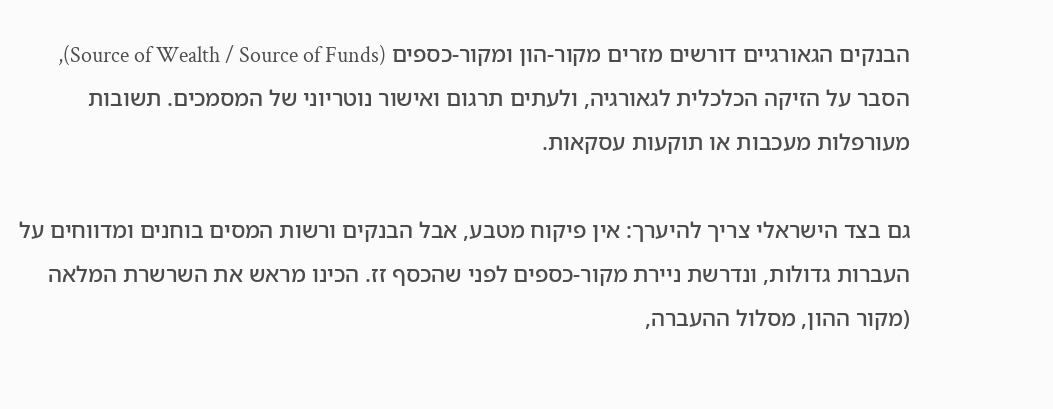הבנקים הגאורגיים דורשים מזרים מקור-הון ומקור-כספים (Source of Wealth / Source of Funds), הסבר על הזיקה הכלכלית לגאורגיה, ולעתים תרגום ואישור נוטריוני של המסמכים. תשובות מעורפלות מעכבות או תוקעות עסקאות.

גם בצד הישראלי צריך להיערך: אין פיקוח מטבע, אבל הבנקים ורשות המסים בוחנים ומדווחים על העברות גדולות, ונדרשת ניירת מקור-כספים לפני שהכסף זז. הכינו מראש את השרשרת המלאה (מקור ההון, מסלול ההעברה,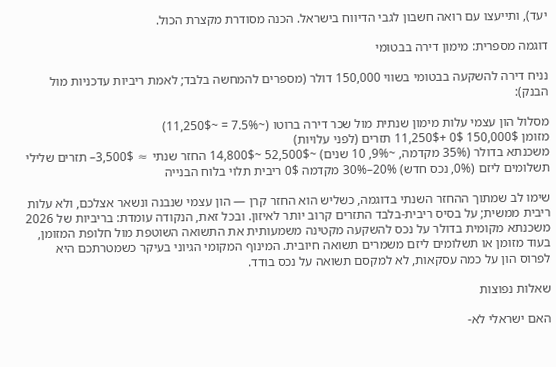יעד), ותייעצו עם רואה חשבון לגבי הדיווח בישראל. הכנה מסודרת מקצרת הכול.

דוגמה מספרית: מימון דירה בבטומי

נניח דירה להשקעה בבטומי בשווי 150,000 דולר (מספרים להמחשה בלבד; לאמת ריביות עדכניות מול הבנק):

מסלול הון עצמי עלות מימון שנתית מול שכר דירה ברוטו (~7.5% = ~11,250$)
מזומן 150,000$ 0$ +11,250$ תזרים (לפני עלויות)
משכנתא בדולר (35% מקדמה, ~9%, 10 שנים) ~52,500$ ~14,800$ החזר שנתי ≈ 3,500$– תזרים שלילי
תשלומים ליזם (0%, נכס חדש) 20%–30% מקדמה 0$ ריבית תלוי בלוח הבנייה

שימו לב שמתוך ההחזר השנתי בדוגמה, כשליש הוא החזר קרן — הון עצמי שנבנה ונשאר אצלכם, ולא עלות ריבית ממשית; על בסיס ריבית-בלבד התזרים קרוב יותר לאיזון. ובכל זאת, הנקודה עומדת: בריביות של 2026 משכנתא מקומית בדולר על נכס להשקעה מקטינה משמעותית את התשואה השוטפת מול חלופת המזומן, בעוד מזומן או תשלומים ליזם משמרים תשואה חיובית. המינוף המקומי הגיוני בעיקר כשמטרתכם היא לפרוס הון על כמה עסקאות, לא למקסם תשואה על נכס בודד.

שאלות נפוצות

האם ישראלי לא-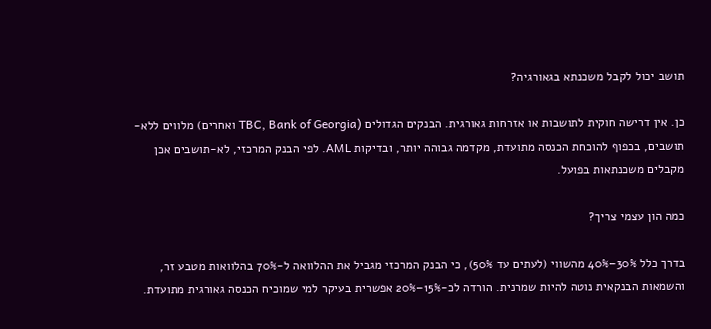תושב יכול לקבל משכנתא בגאורגיה?

כן. אין דרישה חוקית לתושבות או אזרחות גאורגית. הבנקים הגדולים (TBC, Bank of Georgia ואחרים) מלווים ללא-תושבים, בכפוף להוכחת הכנסה מתועדת, מקדמה גבוהה יותר, ובדיקות AML. לפי הבנק המרכזי, לא-תושבים אכן מקבלים משכנתאות בפועל.

כמה הון עצמי צריך?

בדרך כלל 30%–40% מהשווי (לעתים עד 50%), כי הבנק המרכזי מגביל את ההלוואה ל-70% בהלוואות מטבע זר, והשמאות הבנקאית נוטה להיות שמרנית. הורדה לכ-15%–20% אפשרית בעיקר למי שמוכיח הכנסה גאורגית מתועדת.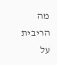מה הריבית על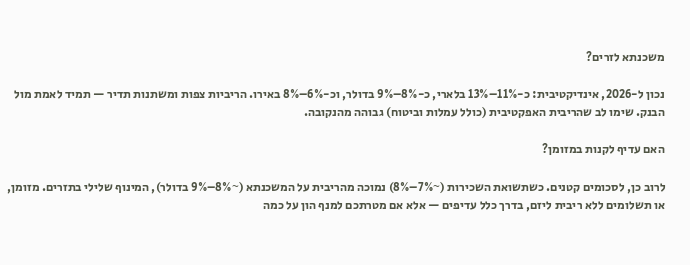משכנתא לזרים?

נכון ל-2026, אינדיקטיבית: כ-11%–13% בלארי, כ-8%–9% בדולר, וכ-6%–8% באירו. הריביות צפות ומשתנות תדיר — תמיד לאמת מול הבנק. שימו לב שהריבית האפקטיבית (כולל עמלות וביטוח) גבוהה מהנקובה.

האם עדיף לקנות במזומן?

לרוב כן, לסכומים קטנים. כשתשואת השכירות (~7%–8%) נמוכה מהריבית על המשכנתא (~8%–9% בדולר), המינוף שלילי בתזרים. מזומן, או תשלומים ללא ריבית ליזם, בדרך כלל עדיפים — אלא אם מטרתכם למנף הון על כמה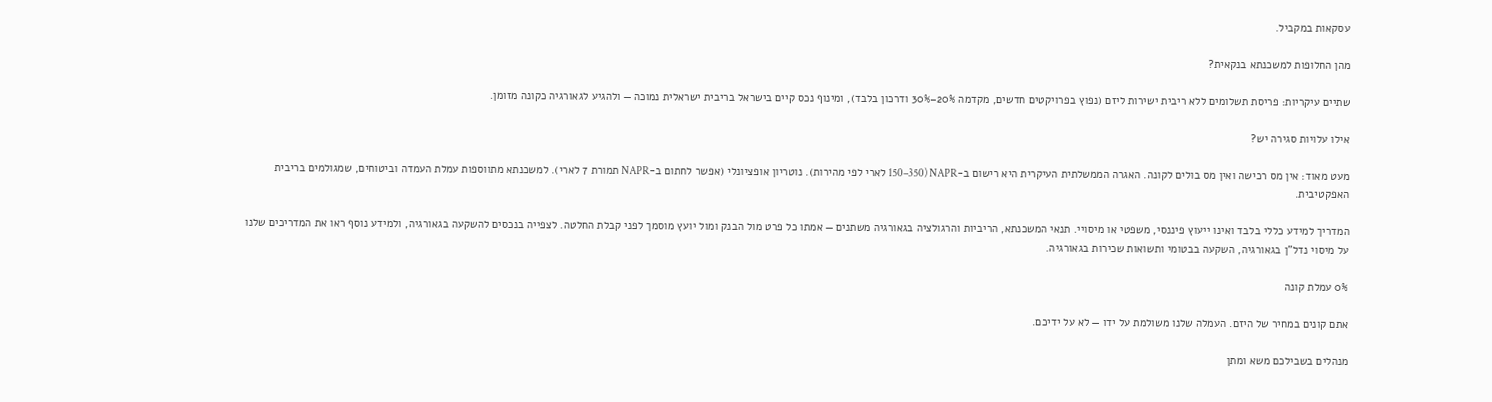עסקאות במקביל.

מהן החלופות למשכנתא בנקאית?

שתיים עיקריות: פריסת תשלומים ללא ריבית ישירות ליזם (נפוץ בפרויקטים חדשים, מקדמה 20%–30% ודרכון בלבד), ומינוף נכס קיים בישראל בריבית ישראלית נמוכה — ולהגיע לגאורגיה כקונה מזומן.

אילו עלויות סגירה יש?

מעט מאוד: אין מס רכישה ואין מס בולים לקונה. האגרה הממשלתית העיקרית היא רישום ב-NAPR (150–350 לארי לפי מהירות). נוטריון אופציונלי (אפשר לחתום ב-NAPR תמורת 7 לארי). למשכנתא מתווספות עמלת העמדה וביטוחים, שמגולמים בריבית האפקטיבית.

המדריך למידע כללי בלבד ואינו ייעוץ פיננסי, משפטי או מיסויי. תנאי המשכנתא, הריביות והרגולציה בגאורגיה משתנים — אמתו כל פרט מול הבנק ומול יועץ מוסמך לפני קבלת החלטה. לצפייה בנכסים להשקעה בגאורגיה, ולמידע נוסף ראו את המדריכים שלנו על מיסוי נדל"ן בגאורגיה, השקעה בבטומי ותשואות שכירות בגאורגיה.

0% עמלת קונה

אתם קונים במחיר של היזם. העמלה שלנו משולמת על ידו — לא על ידיכם.

מנהלים בשבילכם משא ומתן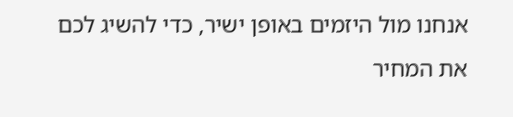אנחנו מול היזמים באופן ישיר, כדי להשיג לכם את המחיר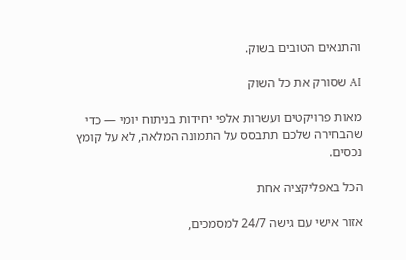והתנאים הטובים בשוק.

AI שסורק את כל השוק

מאות פרויקטים ועשרות אלפי יחידות בניתוח יומי — כדי שהבחירה שלכם תתבסס על התמונה המלאה, לא על קומץ נכסים.

הכל באפליקציה אחת

אזור אישי עם גישה 24/7 למסמכים,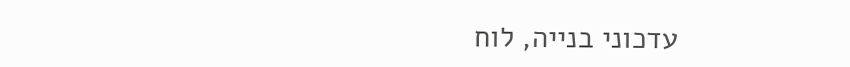עדכוני בנייה, לוח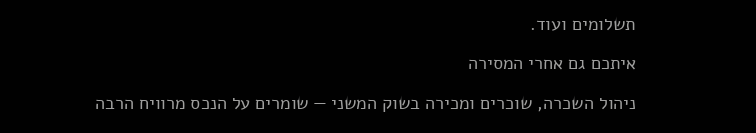תשלומים ועוד.

איתכם גם אחרי המסירה

ניהול השכרה, שוכרים ומכירה בשוק המשני — שומרים על הנכס מרוויח הרבה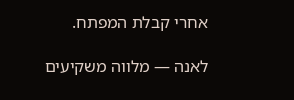אחרי קבלת המפתח.

לאנה — מלווה משקיעים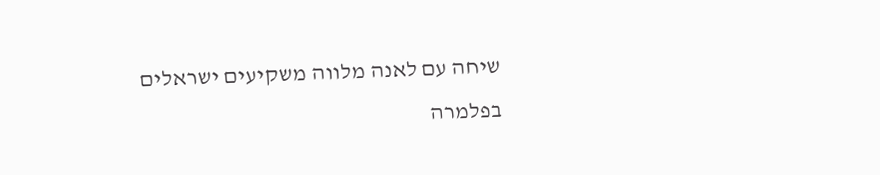שיחה עם לאנה מלווה משקיעים ישראלים בפלמרה